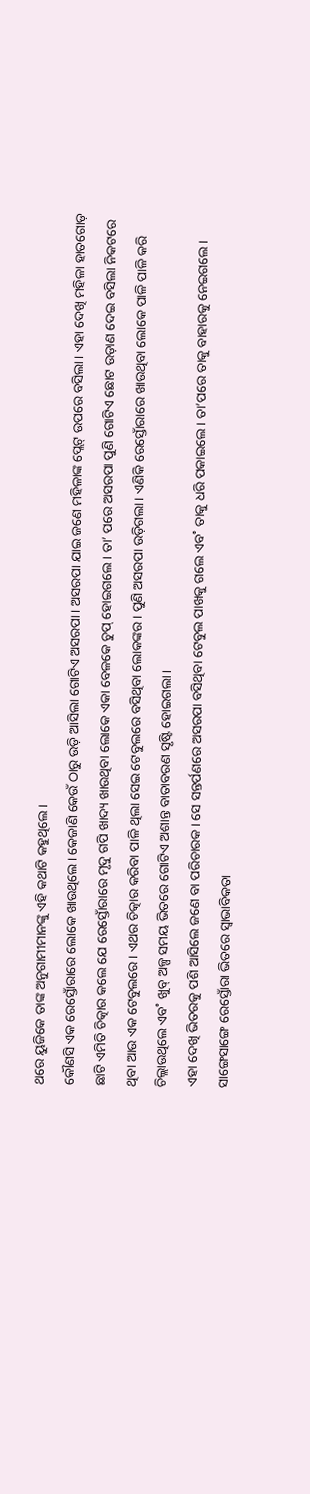ଥରେ ୟୁଜିକେ ତାଙ୍କ ଅନୁଗାମୀମାନଙ୍କୁ ଏହି କଥାଟି କହୁଥିଲେ।
କୌଣସି ଏକ ରେସ୍ତୋଁରାରେ ଲୋକେ ଖାଉଥିଲେ। କେଜାଣି କେଉଁ ଠାରୁ ଉଡ଼ି ଆସିଲା ଗୋଟିଏ ଅସରପା। ଅସରପା ଯାଇ ଜଣେ ମହିଳାଙ୍କ ପ୍ଲେଟ୍ ଉପରେ ବସିଲା। ଏହା ଦେଖି ମହିଳା ହାତଗୋଡ଼ ଛାଟି ଏମିତି ଚିତ୍କାର କଲେ ଯେ ରେସ୍ତୋଁରାରେ ମୃଦୁ ଗପି ଖାଦ୍ୟ ଖାଉଥିବା ଲୋକେ ଏକା ବେଳକେ ଚୁପ୍ ହୋଇଗଲେ। ତା’ ପରେ ଅସରପା ପୁଣି ଗୋଟିଏ ଛୋଟ ଉଡ଼ାଣ ଦେଇ ବସିଲା ନିକଟରେ ଥିବା ଆଉ ଏକ ଟେବୁଲରେ। ଏଥର ଚିତ୍କାର କରିବା ପାଳି ଥିଲା ସେଇ ଟେବୁଲରେ ବସିଥିବା ଲୋକଙ୍କର। ପୁଣି ଅସରପା ଉଡ଼ିଗଲା। ଏଣିକି ରେସ୍ତୋଁରାରେ ଖାଉଥିବା ଲୋକେ ପାଳି ପାଳି କରି ଚିଲ୍ଲାଉଥିଲେ ଏବ˚ ଖୁବ୍ ଅଳ୍ପ ସମୟ ଭିତରେ ଗୋଟିଏ ଅଶାନ୍ତ ବାତାବରଣ ସୃଷ୍ଟି ହୋଇଗଲା।
ଏହା ଦେଖି ଭିତରକୁ ପଶି ଆସିଲେ ଜଣେ ବା ପରିଚାରକ। ସେ ସନ୍ତର୍ପଣରେ ଅସରପା ବସିଥିବା ଟେବୁଲ ପାଖକୁ ଗଲେ ଏବ˚ ତାକୁ ଧରି ପକାଇଲେ। ତା’ପରେ ତାକୁ ବାହାରକୁ ନେଇଗଲେ। ସାଙ୍ଗେସାଙ୍ଗେ ରେସ୍ତୋଁରା ଭିତରେ ସ୍ବାଭାବିକତା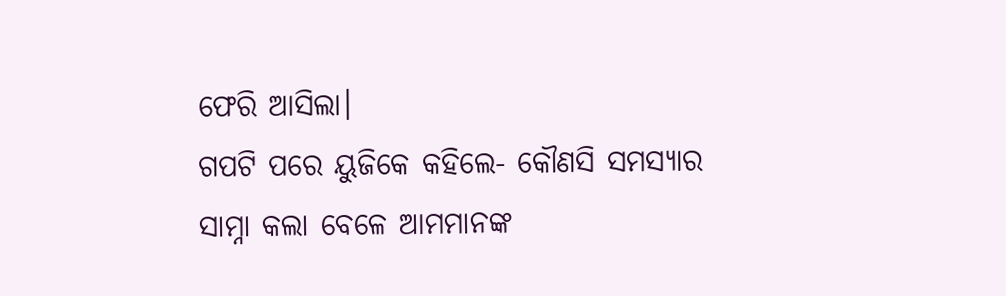ଫେରି ଆସିଲା।
ଗପଟି ପରେ ୟୁଜିକେ କହିଲେ- କୌଣସି ସମସ୍ୟାର ସାମ୍ନା କଲା ବେଳେ ଆମମାନଙ୍କ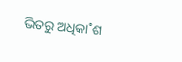ଭିତରୁ ଅଧିକା˚ଶ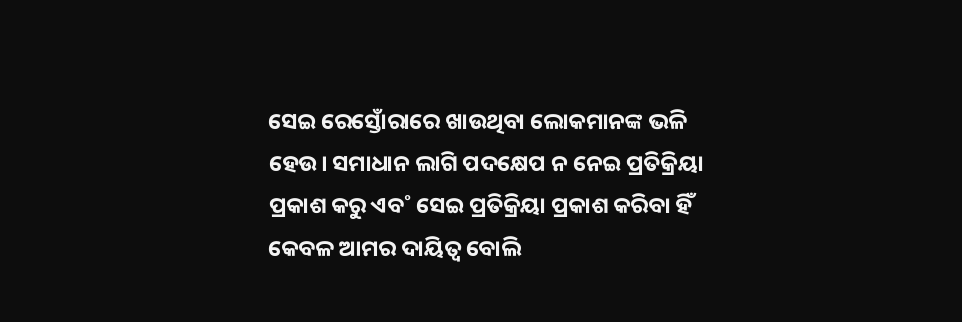ସେଇ ରେସ୍ତୋଁରାରେ ଖାଉଥିବା ଲୋକମାନଙ୍କ ଭଳି ହେଉ। ସମାଧାନ ଲାଗି ପଦକ୍ଷେପ ନ ନେଇ ପ୍ରତିକ୍ରିୟା ପ୍ରକାଶ କରୁ ଏବ˚ ସେଇ ପ୍ରତିକ୍ରିୟା ପ୍ରକାଶ କରିବା ହିଁ କେବଳ ଆମର ଦାୟିତ୍ବ ବୋଲି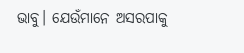ଭାବୁ। ଯେଉଁମାନେ ଅସରପାକୁ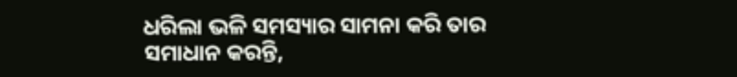ଧରିଲା ଭଳି ସମସ୍ୟାର ସାମନା କରି ତାର ସମାଧାନ କରନ୍ତି,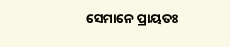ସେମାନେ ପ୍ରାୟତଃ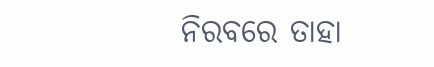ନିରବରେ ତାହା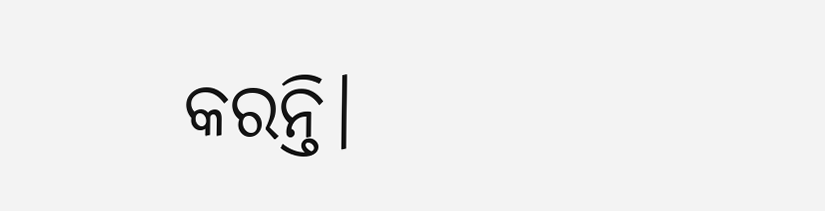କରନ୍ତି।